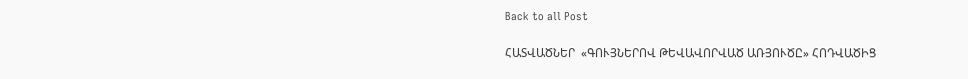Back to all Post

ՀԱՏՎԱԾՆԵՐ  «ԳՈՒՅՆԵՐՈՎ ԹԵՎԱՎՈՐՎԱԾ ԱՌՅՈՒԾԸ» ՀՈԴՎԱԾԻՑ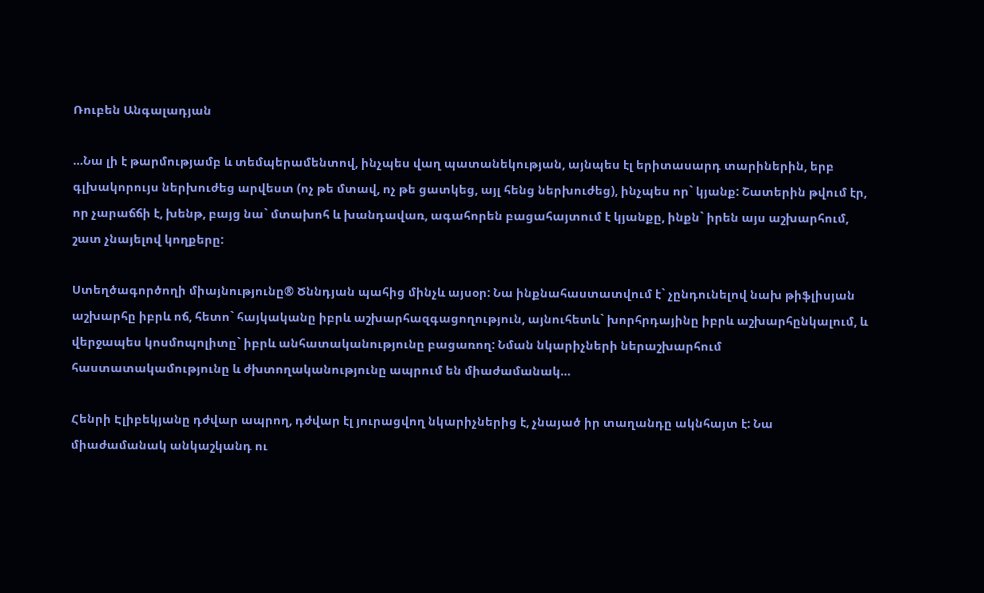Ռուբեն Անգալադյան

…Նա լի է թարմությամբ և տեմպերամենտով, ինչպես վաղ պատանեկության, այնպես էլ երիտասարդ տարիներին, երբ գլխակորույս ներխուժեց արվեստ (ոչ թե մտավ, ոչ թե ցատկեց, այլ հենց ներխուժեց), ինչպես որ` կյանք: Շատերին թվում էր, որ չարաճճի է, խենթ, բայց նա` մտախոհ և խանդավառ, ագահորեն բացահայտում է կյանքը, ինքն` իրեն այս աշխարհում,  շատ չնայելով կողքերը:

Ստեղծագործողի միայնությունը® Ծննդյան պահից մինչև այսօր: Նա ինքնահաստատվում է` չընդունելով նախ թիֆլիսյան աշխարհը իբրև ոճ, հետո` հայկականը իբրև աշխարհազգացողություն, այնուհետև` խորհրդայինը իբրև աշխարհընկալում, և վերջապես կոսմոպոլիտը` իբրև անհատականությունը բացառող: Նման նկարիչների ներաշխարհում հաստատակամությունը և ժխտողականությունը ապրում են միաժամանակ…

Հենրի Էլիբեկյանը դժվար ապրող, դժվար էլ յուրացվող նկարիչներից է, չնայած իր տաղանդը ակնհայտ է: Նա միաժամանակ անկաշկանդ ու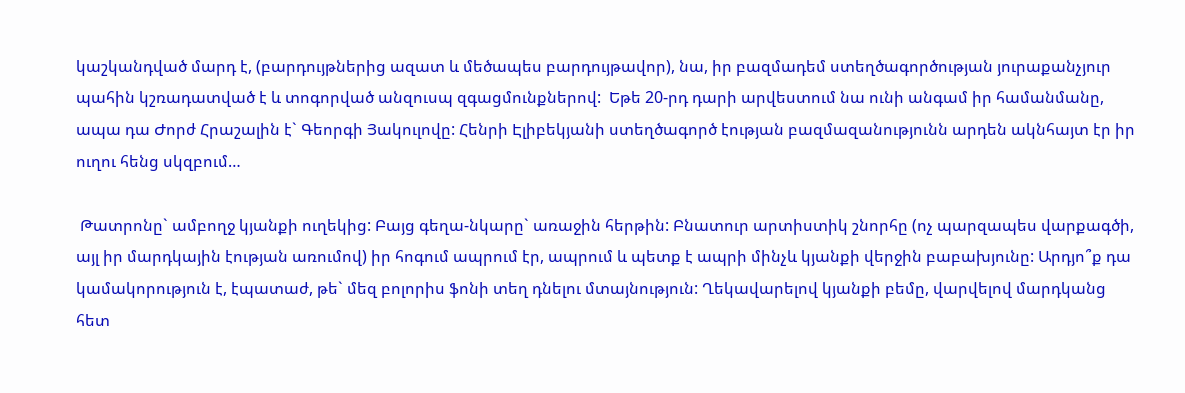կաշկանդված մարդ է, (բարդույթներից ազատ և մեծապես բարդույթավոր), նա, իր բազմադեմ ստեղծագործության յուրաքանչյուր  պահին կշռադատված է և տոգորված անզուսպ զգացմունքներով:  Եթե 20-րդ դարի արվեստում նա ունի անգամ իր համանմանը, ապա դա Ժորժ Հրաշալին է` Գեորգի Յակուլովը: Հենրի Էլիբեկյանի ստեղծագործ էության բազմազանությունն արդեն ակնհայտ էր իր ուղու հենց սկզբում…

 Թատրոնը` ամբողջ կյանքի ուղեկից: Բայց գեղա-նկարը` առաջին հերթին: Բնատուր արտիստիկ շնորհը (ոչ պարզապես վարքագծի, այլ իր մարդկային էության առումով) իր հոգում ապրում էր, ապրում և պետք է ապրի մինչև կյանքի վերջին բաբախյունը: Արդյո՞ք դա կամակորություն է, էպատաժ, թե` մեզ բոլորիս ֆոնի տեղ դնելու մտայնություն: Ղեկավարելով կյանքի բեմը, վարվելով մարդկանց հետ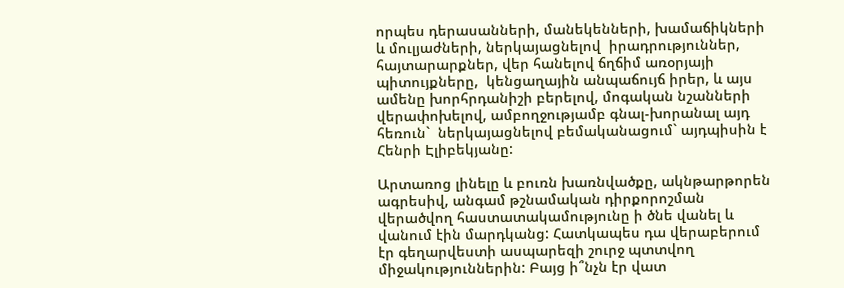որպես դերասանների, մանեկենների, խամաճիկների և մուլյաժների, ներկայացնելով  իրադրություններ, հայտարարքներ, վեր հանելով ճղճիմ առօրյայի պիտույքները,  կենցաղային անպաճույճ իրեր, և այս ամենը խորհրդանիշի բերելով, մոգական նշանների վերափոխելով, ամբողջությամբ գնալ-խորանալ այդ հեռուն`  ներկայացնելով բեմականացում` այդպիսին է Հենրի Էլիբեկյանը:

Արտառոց լինելը և բուռն խառնվածքը, ակնթարթորեն ագրեսիվ, անգամ թշնամական դիրքորոշման վերածվող հաստատակամությունը ի ծնե վանել և վանում էին մարդկանց: Հատկապես դա վերաբերում էր գեղարվեստի ասպարեզի շուրջ պտտվող միջակություններին: Բայց ի՞նչն էր վատ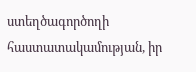ստեղծագործողի հաստատակամության, իր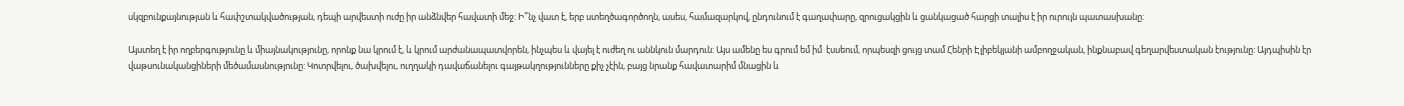սկզբունքայնության և հափշտակվածության, դեպի արվեստի ուժը իր անձնվեր հավատի մեջ: Ի՞նչ վատ է, երբ ստեղծագործողն, ասես, համազարկով, ընդունում է գաղափարը, զրուցակցին և ցանկացած հարցի տալիս է իր ուրույն պատասխանը:

Այստեղ է իր ողբերգությունը և միայնակությունը, որոնք նա կրում է, և կրում արժանապատվորեն, ինչպես և վայել է ուժեղ ու աննկուն մարդուն: Այս ամենը ես գրում եմ իմ  էսսեում, որպեսզի ցույց տամ Հենրի Էլիբեկյանի ամբողջական, ինքնաբավ գեղարվեստական էությունը: Այդպիսին էր վաթսունականցիների մեծամասնությունը: Կոտրվելու, ծախվելու, ուղղակի դավաճանելու գայթակղությունները քիչ չէին, բայց նրանք հավատարիմ մնացին և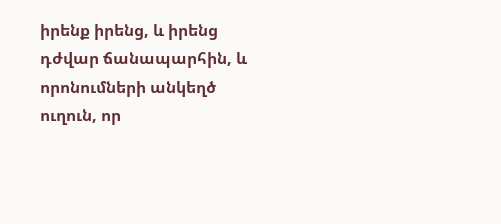իրենք իրենց, և իրենց դժվար ճանապարհին, և որոնումների անկեղծ ուղուն, որ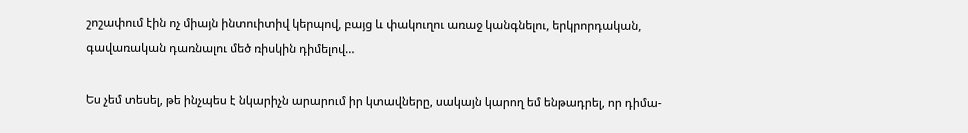շոշափում էին ոչ միայն ինտուիտիվ կերպով, բայց և փակուղու առաջ կանգնելու, երկրորդական, գավառական դառնալու մեծ ռիսկին դիմելով…

Ես չեմ տեսել, թե ինչպես է նկարիչն արարում իր կտավները, սակայն կարող եմ ենթադրել, որ դիմա-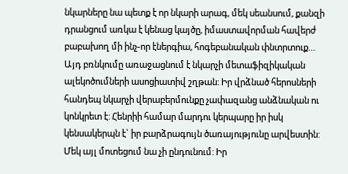նկարները նա պետք է որ նկարի արագ, մեկ սեանսում, քանզի դրանցում առկա է կենաց կայծը, իմաստավորման հավերժ բաբախող մի ինչ-որ էներգիա, հոգեբանական փնտրտուք… Այդ բռնկումը առաջացնում է նկարչի մետաֆիզիկական ալեկոծումների ասոցիատիվ շղթան: Իր վրձնած հերոսների հանդեպ նկարչի վերաբերմունքը չափազանց անձնական ու կոնկրետ է: Հենրիի համար մարդու կերպարը իր իսկ կենսակերպն է` իր բարձրագույն ծառայությունը արվեստին: Մեկ այլ մոտեցում նա չի ընդունում: Իր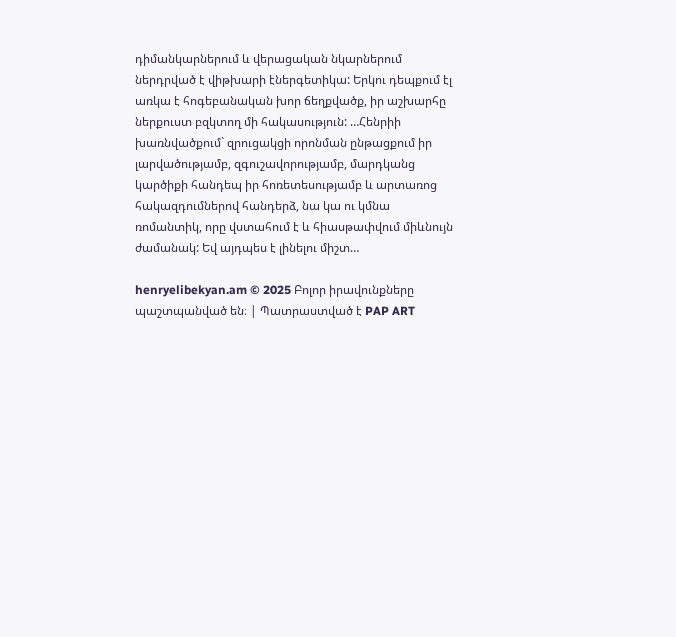դիմանկարներում և վերացական նկարներում ներդրված է վիթխարի էներգետիկա: Երկու դեպքում էլ առկա է հոգեբանական խոր ճեղքվածք, իր աշխարհը ներքուստ բզկտող մի հակասություն: …Հենրիի  խառնվածքում` զրուցակցի որոնման ընթացքում իր լարվածությամբ, զգուշավորությամբ, մարդկանց կարծիքի հանդեպ իր հոռետեսությամբ և արտառոց հակազդումներով հանդերձ, նա կա ու կմնա ռոմանտիկ, որը վստահում է և հիասթափվում միևնույն ժամանակ: Եվ այդպես է լինելու միշտ…

henryelibekyan.am © 2025 Բոլոր իրավունքները պաշտպանված են։ | Պատրաստված է PAP ART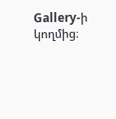Gallery-ի կողմից։